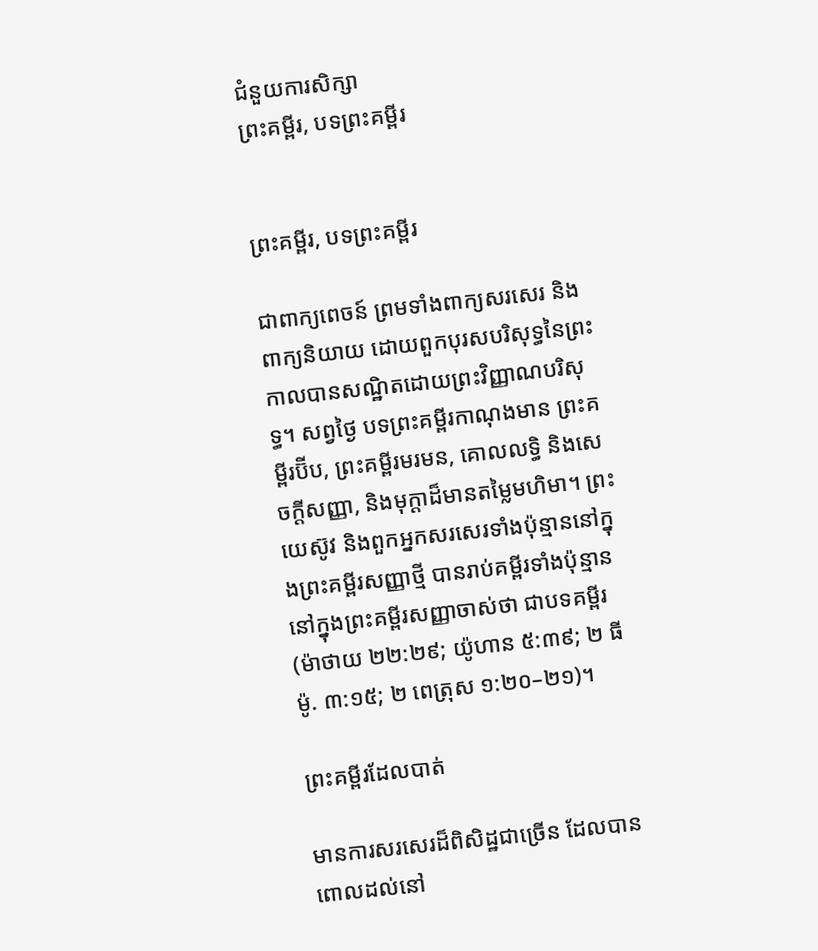ជំនួយការសិក្សា
ព្រះគម្ពីរ, បទព្រះគម្ពីរ


ព្រះគម្ពីរ, បទព្រះគម្ពីរ

ជាពាក្យពេចន៍ ព្រមទាំងពាក្យសរសេរ និងពាក្យនិយាយ ដោយពួកបុរសបរិសុទ្ធនៃព្រះ កាលបានសណ្ឋិតដោយព្រះវិញ្ញាណបរិសុទ្ធ។ សព្វថ្ងៃ បទព្រះគម្ពីរកាណុងមាន ព្រះគម្ពីរប៊ីប, ព្រះគម្ពីរមរមន, គោលលទ្ធិ និងសេចក្ដីសញ្ញា, និងមុក្ដាដ៏មានតម្លៃមហិមា។ ព្រះយេស៊ូវ និងពួកអ្នកសរសេរទាំងប៉ុន្មាននៅក្នុងព្រះគម្ពីរសញ្ញាថ្មី បានរាប់គម្ពីរទាំងប៉ុន្មាននៅក្នុងព្រះគម្ពីរសញ្ញាចាស់ថា ជាបទគម្ពីរ (ម៉ាថាយ ២២:២៩; យ៉ូហាន ៥:៣៩; ២ ធីម៉ូ. ៣:១៥; ២ ពេត្រុស ១:២០–២១)។

ព្រះគម្ពីរដែលបាត់

មានការសរសេរដ៏ពិសិដ្ឋជាច្រើន ដែលបានពោលដល់នៅ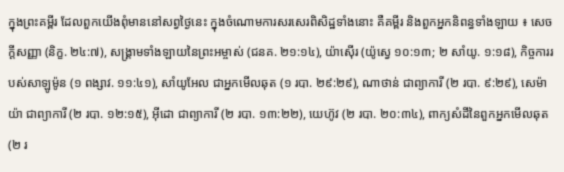ក្នុងព្រះគម្ពីរ ដែលពួកយើងពុំមាននៅសព្វថ្ងៃនេះ ក្នុងចំណោមការសរសេរពិសិដ្ឋទាំងនោះ គឺគម្ពីរ និងពួកអ្នកនិពន្ធទាំងឡាយ ៖ សេចក្ដីសញ្ញា (និក្ខ. ២៤:៧), សង្គ្រាមទាំងឡាយនៃព្រះអម្ចាស់ (ជនគ. ២១:១៤), យ៉ាស៊ើរ (យ៉ូស្វេ ១០:១៣; ២ សាំយូ. ១:១៨), កិច្ចការរបស់សាឡូម៉ូន (១ ពង្សាវ. ១១:៤១), សាំយូអែល ជាអ្នកមើលឆុត (១ របា. ២៩:២៩), ណាថាន់ ជាព្យាការី (២ របា. ៩:២៩), សេម៉ាយ៉ា ជាព្យាការី (២ របា. ១២:១៥), អ៊ីដោ ជាព្យាការី (២ របា. ១៣:២២), យេហ៊ូវ (២ របា. ២០:៣៤), ពាក្យសំដីនៃពួកអ្នកមើលឆុត (២ រ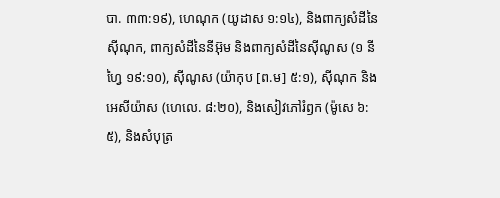បា. ៣៣:១៩), ហេណុក (យូដាស ១:១៤), និងពាក្យសំដីនៃស៊ីណុក, ពាក្យសំដីនៃនីអ៊ុម និងពាក្យសំដីនៃស៊ីណូស (១ នីហ្វៃ ១៩:១០), ស៊ីណូស (យ៉ាកុប [ព.ម] ៥:១), ស៊ីណុក និងអេសីយ៉ាស (ហេលេ. ៨:២០), និងសៀវភៅរំឭក (ម៉ូសេ ៦:៥), និងសំបុត្រ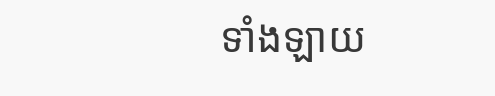ទាំងឡាយ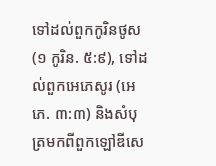ទៅដល់ពួកកូរិនថូស (១ កូរិន. ៥:៩), ទៅដល់ពួកអេភេសូរ (អេភេ. ៣:៣) និងសំបុត្រមកពីពួកឡៅឌីសេ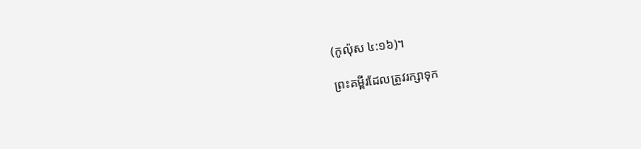(កូល៉ុស ៤:១៦)។

ព្រះគម្ពីរដែលត្រូវរក្សាទុក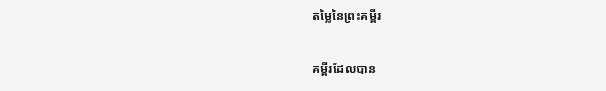តម្លៃនៃព្រះគម្ពីរ

គម្ពីរដែលបាន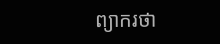ព្យាករថា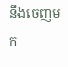នឹងចេញមក